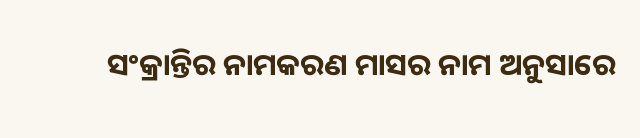ସଂକ୍ରାନ୍ତିର ନାମକରଣ ମାସର ନାମ ଅନୁସାରେ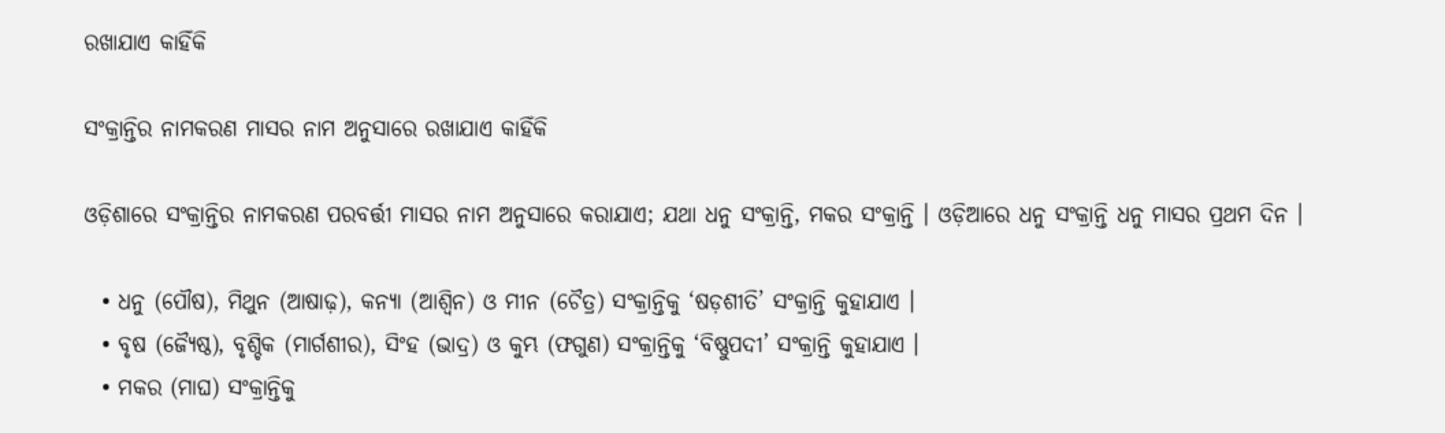ରଖାଯାଏ କାହିଁକି

ସଂକ୍ରାନ୍ତିର ନାମକରଣ ମାସର ନାମ ଅନୁସାରେ ରଖାଯାଏ କାହିଁକି

ଓଡ଼ିଶାରେ ସଂକ୍ରାନ୍ତିର ନାମକରଣ ପରବର୍ତ୍ତୀ ମାସର ନାମ ଅନୁସାରେ କରାଯାଏ; ଯଥା ଧନୁ ସଂକ୍ରାନ୍ତି, ମକର ସଂକ୍ରାନ୍ତି । ଓଡ଼ିଆରେ ଧନୁ ସଂକ୍ରାନ୍ତି ଧନୁ ମାସର ପ୍ରଥମ ଦିନ ।

  • ଧନୁ (ପୌଷ), ମିଥୁନ (ଆଷାଢ଼), କନ୍ୟା (ଆଶ୍ୱିନ) ଓ ମୀନ (ଚୈତ୍ର) ସଂକ୍ରାନ୍ତିକୁ ‘ଷଡ଼ଶୀତି’ ସଂକ୍ରାନ୍ତି କୁହାଯାଏ ।
  • ବୃଷ (ଜ୍ୟୈଷ୍ଠ), ବୃଶ୍ଚିକ (ମାର୍ଗଶୀର), ସିଂହ (ଭାଦ୍ର) ଓ କୁମ୍ଭ (ଫଗୁଣ) ସଂକ୍ରାନ୍ତିକୁ ‘ବିଷ୍ଣୁପଦୀ’ ସଂକ୍ରାନ୍ତି କୁହାଯାଏ ।
  • ମକର (ମାଘ) ସଂକ୍ରାନ୍ତିକୁ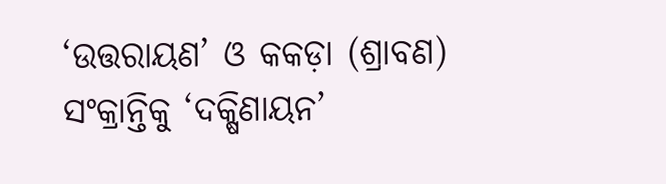‘ଉତ୍ତରାୟଣ’ ଓ କକଡ଼ା (ଶ୍ରାବଣ) ସଂକ୍ରାନ୍ତିକୁ ‘ଦକ୍ଷିଣାୟନ’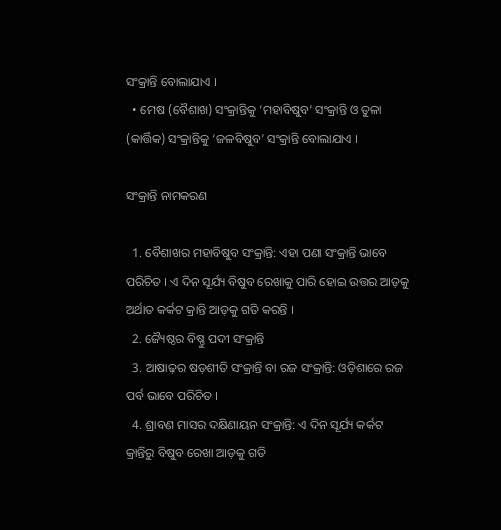ସଂକ୍ରାନ୍ତି ବୋଲାଯାଏ ।
  • ମେଷ (ବୈଶାଖ) ସଂକ୍ରାନ୍ତିକୁ ‘ମହାବିଷୁବ’ ସଂକ୍ରାନ୍ତି ଓ ତୁଳା (କାର୍ତ୍ତିକ) ସଂକ୍ରାନ୍ତିକୁ ‘ଜଳବିଷୁବ’ ସଂକ୍ରାନ୍ତି ବୋଲାଯାଏ ।

ସଂକ୍ରାନ୍ତି ନାମକରଣ

  1. ବୈଶାଖର ମହାବିଷୁବ ସଂକ୍ରାନ୍ତି: ଏହା ପଣା ସଂକ୍ରାନ୍ତି ଭାବେ ପରିଚିତ । ଏ ଦିନ ସୂର୍ଯ୍ୟ ବିଷୁବ ରେଖାକୁ ପାରି ହୋଇ ଉତ୍ତର ଆଡ଼କୁ ଅର୍ଥାତ କର୍କଟ କ୍ରାନ୍ତି ଆଡ଼କୁ ଗତି କରନ୍ତି ।
  2. ଜ୍ୟୈଷ୍ଠର ବିଷ୍ଣୁ ପଦୀ ସଂକ୍ରାନ୍ତି
  3. ଆଷାଢ଼ର ଷଡ଼ଶୀତି ସଂକ୍ରାନ୍ତି ବା ରଜ ସଂକ୍ରାନ୍ତି: ଓଡ଼ିଶାରେ ରଜ ପର୍ବ ଭାବେ ପରିଚିତ ।
  4. ଶ୍ରାବଣ ମାସର ଦକ୍ଷିଣାୟନ ସଂକ୍ରାନ୍ତି: ଏ ଦିନ ସୂର୍ଯ୍ୟ କର୍କଟ କ୍ରାନ୍ତିରୁ ବିଷୁବ ରେଖା ଆଡ଼କୁ ଗତି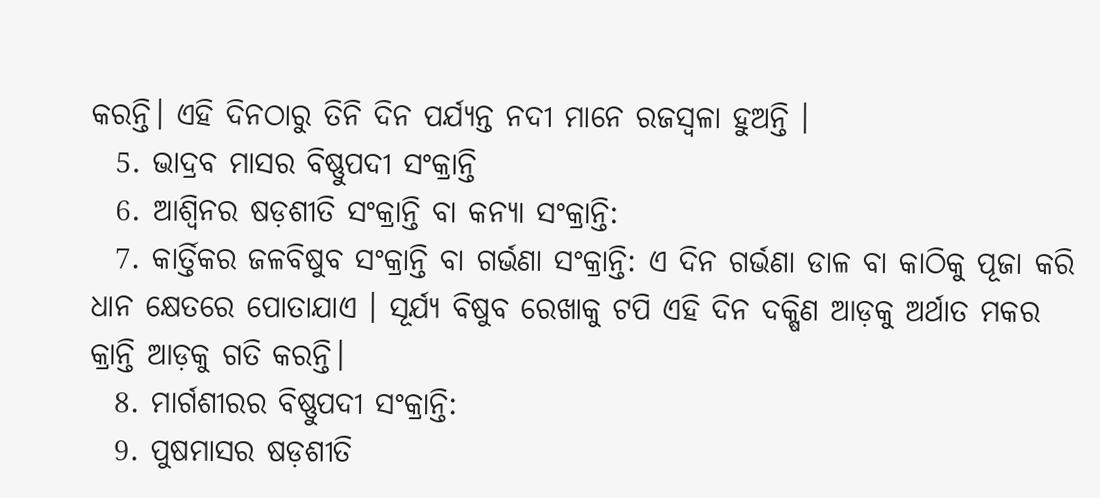କରନ୍ତି। ଏହି ଦିନଠାରୁ ତିନି ଦିନ ପର୍ଯ୍ୟନ୍ତ ନଦୀ ମାନେ ରଜସ୍ୱଳା ହୁଅନ୍ତି ।
  5. ଭାଦ୍ରବ ମାସର ବିଷ୍ଣୁପଦୀ ସଂକ୍ରାନ୍ତି
  6. ଆଶ୍ୱିନର ଷଡ଼ଶୀତି ସଂକ୍ରାନ୍ତି ବା କନ୍ୟା ସଂକ୍ରାନ୍ତି:
  7. କାର୍ତ୍ତିକର ଜଳବିଷୁବ ସଂକ୍ରାନ୍ତି ବା ଗର୍ଭଣା ସଂକ୍ରାନ୍ତି: ଏ ଦିନ ଗର୍ଭଣା ଡାଳ ବା କାଠିକୁ ପୂଜା କରି ଧାନ କ୍ଷେତରେ ପୋତାଯାଏ । ସୂର୍ଯ୍ୟ ବିଷୁବ ରେଖାକୁ ଟପି ଏହି ଦିନ ଦକ୍ଷିଣ ଆଡ଼କୁ ଅର୍ଥାତ ମକର କ୍ରାନ୍ତି ଆଡ଼କୁ ଗତି କରନ୍ତି।
  8. ମାର୍ଗଶୀରର ବିଷ୍ଣୁପଦୀ ସଂକ୍ରାନ୍ତି:
  9. ପୁଷମାସର ଷଡ଼ଶୀତି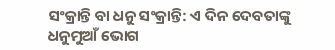ସଂକ୍ରାନ୍ତି ବା ଧନୁ ସଂକ୍ରାନ୍ତି: ଏ ଦିନ ଦେବତାଙ୍କୁ ଧନୁମୁଆଁ ଭୋଗ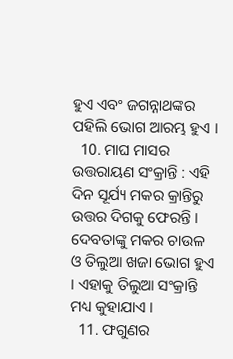ହୁଏ ଏବଂ ଜଗନ୍ନାଥଙ୍କର ପହିଲି ଭୋଗ ଆରମ୍ଭ ହୁଏ ।
  10. ମାଘ ମାସର ଉତ୍ତରାୟଣ ସଂକ୍ରାନ୍ତି : ଏହି ଦିନ ସୂର୍ଯ୍ୟ ମକର କ୍ରାନ୍ତିରୁ ଉତ୍ତର ଦିଗକୁ ଫେରନ୍ତି । ଦେବତାଙ୍କୁ ମକର ଚାଉଳ ଓ ତିଲୁଆ ଖଜା ଭୋଗ ହୁଏ । ଏହାକୁ ତିଲୁଆ ସଂକ୍ରାନ୍ତି ମଧ୍ୟ କୁହାଯାଏ ।
  11. ଫଗୁଣର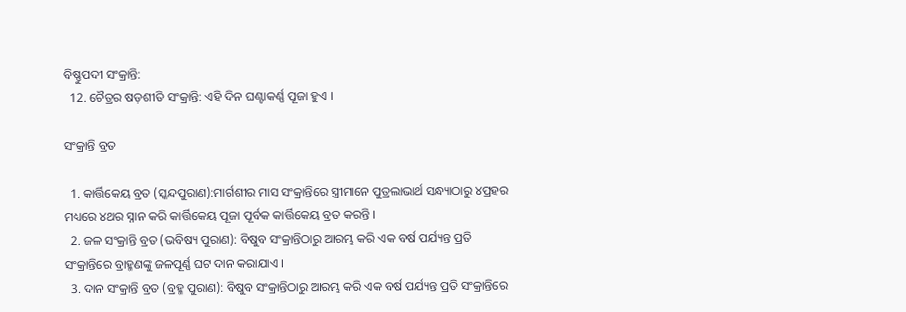ବିଷ୍ଣୁପଦୀ ସଂକ୍ରାନ୍ତି:
  12. ଚୈତ୍ରର ଷଡ଼ଶୀତି ସଂକ୍ରାନ୍ତି: ଏହି ଦିନ ଘଣ୍ଟାକର୍ଣ୍ଣ ପୂଜା ହୁଏ ।

ସଂକ୍ରାନ୍ତି ବ୍ରତ

  1. କାର୍ତ୍ତିକେୟ ବ୍ରତ (ସ୍କନ୍ଦପୁରାଣ):ମାର୍ଗଶୀର ମାସ ସଂକ୍ରାନ୍ତିରେ ସ୍ତ୍ରୀମାନେ ପୁତ୍ରଲାଭାର୍ଥ ସନ୍ଧ୍ୟାଠାରୁ ୪ପ୍ରହର ମଧ୍ୟରେ ୪ଥର ସ୍ନାନ କରି କାର୍ତ୍ତିକେୟ ପୂଜା ପୂର୍ବକ କାର୍ତ୍ତିକେୟ ବ୍ରତ କରନ୍ତି ।
  2. ଜଳ ସଂକ୍ରାନ୍ତି ବ୍ରତ (ଭବିଷ୍ୟ ପୁରାଣ): ବିଷୁବ ସଂକ୍ରାନ୍ତିଠାରୁ ଆରମ୍ଭ କରି ଏକ ବର୍ଷ ପର୍ଯ୍ୟନ୍ତ ପ୍ରତି ସଂକ୍ରାନ୍ତିରେ ବ୍ରାହ୍ମଣଙ୍କୁ ଜଳପୂର୍ଣ୍ଣ ଘଟ ଦାନ କରାଯାଏ ।
  3. ଦାନ ସଂକ୍ରାନ୍ତି ବ୍ରତ (ବ୍ରହ୍ମ ପୁରାଣ): ବିଷୁବ ସଂକ୍ରାନ୍ତିଠାରୁ ଆରମ୍ଭ କରି ଏକ ବର୍ଷ ପର୍ଯ୍ୟନ୍ତ ପ୍ରତି ସଂକ୍ରାନ୍ତିରେ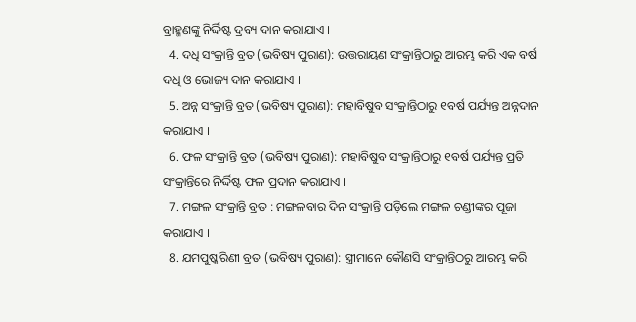ବ୍ରାହ୍ମଣଙ୍କୁ ନିର୍ଦ୍ଦିଷ୍ଟ ଦ୍ରବ୍ୟ ଦାନ କରାଯାଏ ।
  4. ଦଧି ସଂକ୍ରାନ୍ତି ବ୍ରତ (ଭବିଷ୍ୟ ପୁରାଣ): ଉତ୍ତରାୟଣ ସଂକ୍ରାନ୍ତିଠାରୁ ଆରମ୍ଭ କରି ଏକ ବର୍ଷ ଦଧି ଓ ଭୋଜ୍ୟ ଦାନ କରାଯାଏ ।
  5. ଅନ୍ନ ସଂକ୍ରାନ୍ତି ବ୍ରତ (ଭବିଷ୍ୟ ପୁରାଣ): ମହାବିଷୁବ ସଂକ୍ରାନ୍ତିଠାରୁ ୧ବର୍ଷ ପର୍ଯ୍ୟନ୍ତ ଅନ୍ନଦାନ କରାଯାଏ ।
  6. ଫଳ ସଂକ୍ରାନ୍ତି ବ୍ରତ (ଭବିଷ୍ୟ ପୁରାଣ): ମହାବିଷୁବ ସଂକ୍ରାନ୍ତିଠାରୁ ୧ବର୍ଷ ପର୍ଯ୍ୟନ୍ତ ପ୍ରତି ସଂକ୍ରାନ୍ତିରେ ନିର୍ଦ୍ଦିଷ୍ଟ ଫଳ ପ୍ରଦାନ କରାଯାଏ ।
  7. ମଙ୍ଗଳ ସଂକ୍ରାନ୍ତି ବ୍ରତ : ମଙ୍ଗଳବାର ଦିନ ସଂକ୍ରାନ୍ତି ପଡ଼ିଲେ ମଙ୍ଗଳ ଚଣ୍ଡୀଙ୍କର ପୂଜା କରାଯାଏ ।
  8. ଯମପୁଷ୍କରିଣୀ ବ୍ରତ (ଭବିଷ୍ୟ ପୁରାଣ): ସ୍ତ୍ରୀମାନେ କୌଣସି ସଂକ୍ରାନ୍ତିଠରୁ ଆରମ୍ଭ କରି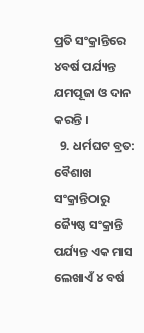ପ୍ରତି ସଂକ୍ରାନ୍ତିରେ ୪ବର୍ଷ ପର୍ଯ୍ୟନ୍ତ ଯମପୂଜା ଓ ଦାନ କରନ୍ତି ।
  9. ଧର୍ମଘଟ ବ୍ରତ: ବୈଶାଖ ସଂକ୍ରାନ୍ତିଠାରୁ ଜ୍ୟୈଷ୍ଠ ସଂକ୍ରାନ୍ତି ପର୍ଯ୍ୟନ୍ତ ଏକ ମାସ ଲେଖାଏଁ ୪ ବର୍ଷ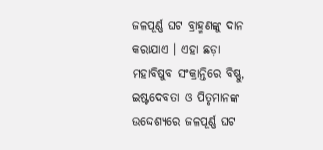ଜଳପୂର୍ଣ୍ଣ ଘଟ ବ୍ରାହ୍ମଣଙ୍କୁ ଦାନ କରାଯାଏ । ଏହା ଛଡ଼ା ମହାବିଷୁବ ସଂକ୍ରାନ୍ତିରେ ବିଷ୍ଣୁ, ଇଷ୍ଟଦେବତା ଓ ପିତୃମାନଙ୍କ ଉଦ୍ଦେଶ୍ୟରେ ଜଳପୂର୍ଣ୍ଣ ଘଟ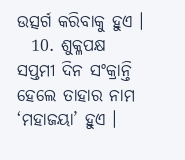ଉତ୍ସର୍ଗ କରିବାକୁ ହୁଏ ।
  10. ଶୁକ୍ଳପକ୍ଷ ସପ୍ତମୀ ଦିନ ସଂକ୍ରାନ୍ତି ହେଲେ ତାହାର ନାମ ‘ମହାଜୟା’ ହୁଏ ।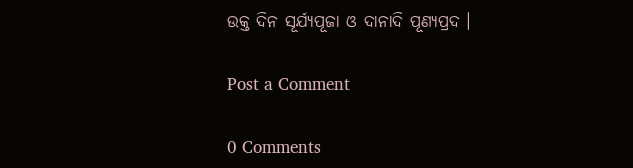ଉକ୍ତ ଦିନ ସୂର୍ଯ୍ୟପୂଜା ଓ ଦାନାଦି ପୂଣ୍ୟପ୍ରଦ ।

Post a Comment

0 Comments